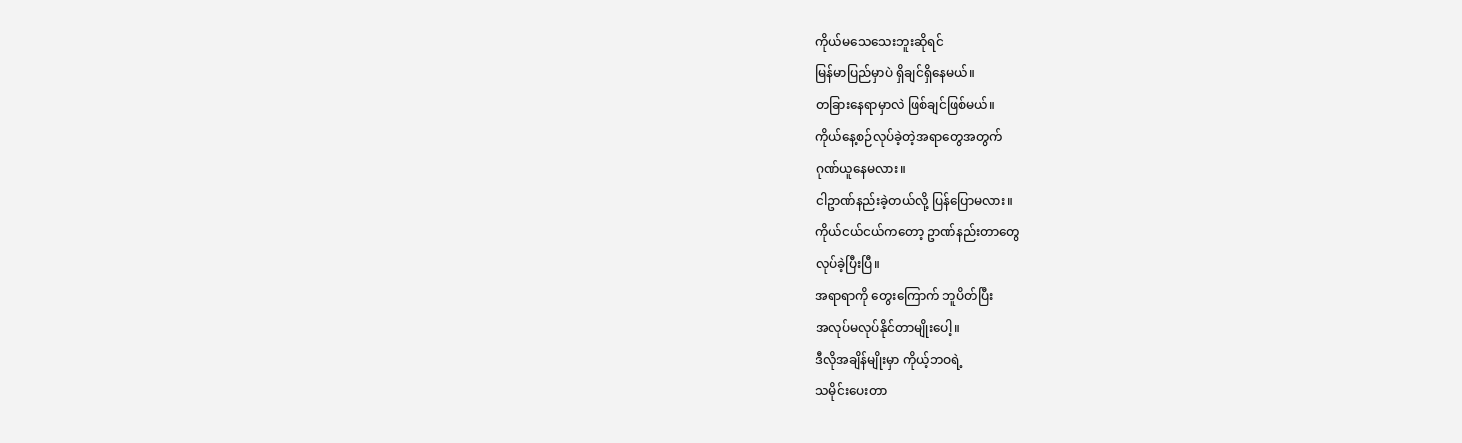ကိုယ်မသေသေးဘူးဆိုရင်
မြန်မာပြည်မှာပဲ ရှိချင်ရှိနေမယ်။
တခြားနေရာမှာလဲ ဖြစ်ချင်ဖြစ်မယ်။
ကိုယ်နေ့စဉ်လုပ်ခဲ့တဲ့အရာတွေအတွက်
ဂုဏ်ယူနေမလား။
ငါဥာဏ်နည်းခဲ့တယ်လို့ ပြန်ပြောမလား။
ကိုယ်ငယ်ငယ်ကတော့ ဥာဏ်နည်းတာတွေ
လုပ်ခဲ့ပြီးပြီ။
အရာရာကို တွေးကြောက် ဘူပိတ်ပြီး
အလုပ်မလုပ်နိုင်တာမျိုးပေါ့။
ဒီလိုအချိန်မျိုးမှာ ကိုယ့်ဘဝရဲ့
သမိုင်းပေးတာ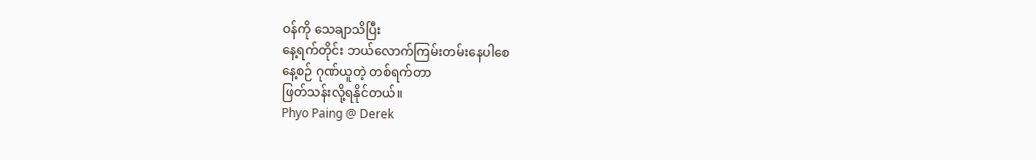ဝန်ကို သေချာသိပြီး
နေ့ရက်တိုင်း ဘယ်လောက်ကြမ်းတမ်းနေပါစေ
နေ့စဉ် ဂုဏ်ယူတဲ့ တစ်ရက်တာ
ဖြတ်သန်းလို့ရနိုင်တယ်။
Phyo Paing @ Derek